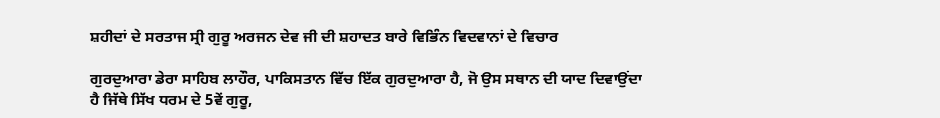ਸ਼ਹੀਦਾਂ ਦੇ ਸਰਤਾਜ ਸ੍ਰੀ ਗੁਰੂ ਅਰਜਨ ਦੇਵ ਜੀ ਦੀ ਸ਼ਹਾਦਤ ਬਾਰੇ ਵਿਭਿੰਨ ਵਿਦਵਾਨਾਂ ਦੇ ਵਿਚਾਰ

ਗੁਰਦੁਆਰਾ ਡੇਰਾ ਸਾਹਿਬ ਲਾਹੌਰ, ਪਾਕਿਸਤਾਨ ਵਿੱਚ ਇੱਕ ਗੁਰਦੁਆਰਾ ਹੈ, ਜੋ ਉਸ ਸਥਾਨ ਦੀ ਯਾਦ ਦਿਵਾਉਂਦਾ ਹੈ ਜਿੱਥੇ ਸਿੱਖ ਧਰਮ ਦੇ 5ਵੇਂ ਗੁਰੂ,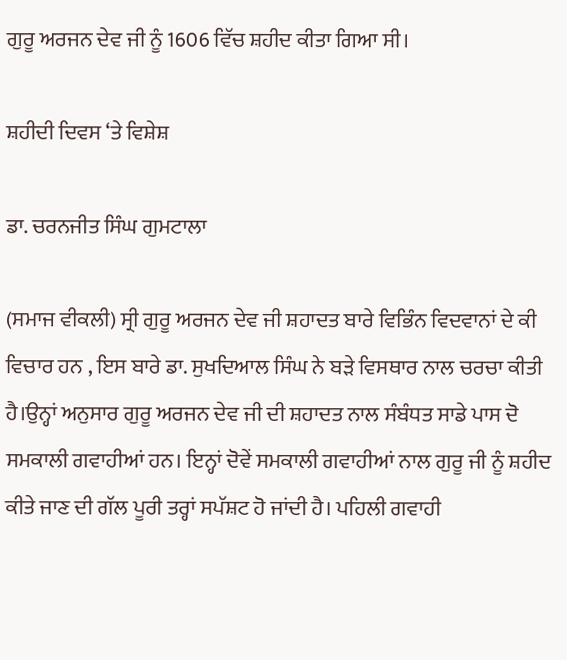ਗੁਰੂ ਅਰਜਨ ਦੇਵ ਜੀ ਨੂੰ 1606 ਵਿੱਚ ਸ਼ਹੀਦ ਕੀਤਾ ਗਿਆ ਸੀ।

ਸ਼ਹੀਦੀ ਦਿਵਸ ‘ਤੇ ਵਿਸ਼ੇਸ਼

ਡਾ. ਚਰਨਜੀਤ ਸਿੰਘ ਗੁਮਟਾਲਾ

(ਸਮਾਜ ਵੀਕਲੀ) ਸ੍ਰੀ ਗੁਰੂ ਅਰਜਨ ਦੇਵ ਜੀ ਸ਼ਹਾਦਤ ਬਾਰੇ ਵਿਭਿੰਨ ਵਿਦਵਾਨਾਂ ਦੇ ਕੀ ਵਿਚਾਰ ਹਨ , ਇਸ ਬਾਰੇ ਡਾ. ਸੁਖਦਿਆਲ ਸਿੰਘ ਨੇ ਬੜੇ ਵਿਸਥਾਰ ਨਾਲ ਚਰਚਾ ਕੀਤੀ ਹੈ।ਉਨ੍ਹਾਂ ਅਨੁਸਾਰ ਗੁਰੂ ਅਰਜਨ ਦੇਵ ਜੀ ਦੀ ਸ਼ਹਾਦਤ ਨਾਲ ਸੰਬੰਧਤ ਸਾਡੇ ਪਾਸ ਦੋ ਸਮਕਾਲੀ ਗਵਾਹੀਆਂ ਹਨ। ਇਨ੍ਹਾਂ ਦੋਵੇਂ ਸਮਕਾਲੀ ਗਵਾਹੀਆਂ ਨਾਲ ਗੁਰੂ ਜੀ ਨੂੰ ਸ਼ਹੀਦ ਕੀਤੇ ਜਾਣ ਦੀ ਗੱਲ ਪੂਰੀ ਤਰ੍ਹਾਂ ਸਪੱਸ਼ਟ ਹੋ ਜਾਂਦੀ ਹੈ। ਪਹਿਲੀ ਗਵਾਹੀ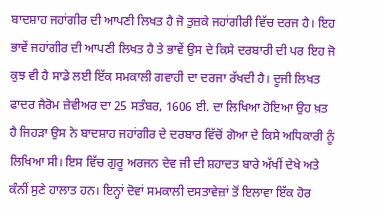ਬਾਦਸ਼ਾਹ ਜਹਾਂਗੀਰ ਦੀ ਆਪਣੀ ਲਿਖਤ ਹੈ ਜੋ ਤੁਜ਼ਕੇ ਜਹਾਂਗੀਰੀ ਵਿੱਚ ਦਰਜ ਹੈ। ਇਹ ਭਾਵੇਂ ਜਹਾਂਗੀਰ ਦੀ ਆਪਣੀ ਲਿਖਤ ਹੈ ਤੇ ਭਾਵੇਂ ਉਸ ਦੇ ਕਿਸੇ ਦਰਬਾਰੀ ਦੀ ਪਰ ਇਹ ਜੋ ਕੁਝ ਵੀ ਹੈ ਸਾਡੇ ਲਈ ਇੱਕ ਸਮਕਾਲੀ ਗਵਾਹੀ ਦਾ ਦਰਜਾ ਰੱਖਦੀ ਹੈ। ਦੂਜੀ ਲਿਖਤ ਫਾਦਰ ਜੈਰੋਮ ਜ਼ੇਵੀਅਰ ਦਾ 25 ਸਤੰਬਰ, 1606 ਈ. ਦਾ ਲਿਖਿਆ ਹੋਇਆ ਉਹ ਖ਼ਤ ਹੈ ਜਿਹੜਾ ਉਸ ਨੇ ਬਾਦਸ਼ਾਹ ਜਹਾਂਗੀਰ ਦੇ ਦਰਬਾਰ ਵਿੱਚੋਂ ਗੋਆ ਦੇ ਕਿਸੇ ਅਧਿਕਾਰੀ ਨੂੰ ਲਿਖਿਆ ਸੀ। ਇਸ ਵਿੱਚ ਗੁਰੂ ਅਰਜਨ ਦੇਵ ਜੀ ਦੀ ਸ਼ਹਾਦਤ ਬਾਰੇ ਅੱਖੀਂ ਦੇਖੇ ਅਤੇ ਕੰਨੀਂ ਸੁਣੇ ਹਾਲਾਤ ਹਨ। ਇਨ੍ਹਾਂ ਦੋਵਾਂ ਸਮਕਾਲੀ ਦਸਤਾਵੇਜ਼ਾਂ ਤੋਂ ਇਲਾਵਾ ਇੱਕ ਹੋਰ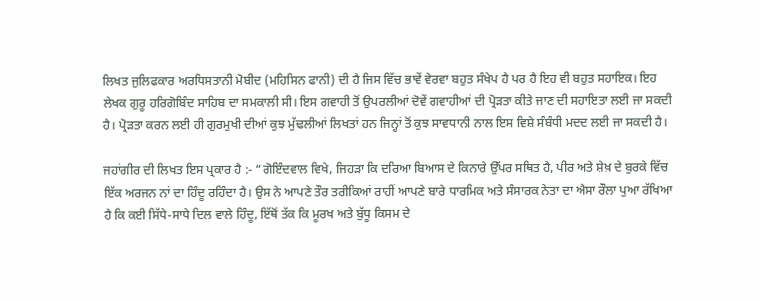ਲਿਖਤ ਜੁਲਿਫਕਾਰ ਅਰਧਿਸਤਾਨੀ ਮੋਬੀਦ (ਮਹਿਸਿਨ ਫਾਨੀ) ਦੀ ਹੈ ਜਿਸ ਵਿੱਚ ਭਾਵੇਂ ਵੇਰਵਾ ਬਹੁਤ ਸੰਖੇਪ ਹੈ ਪਰ ਹੈ ਇਹ ਵੀ ਬਹੁਤ ਸਹਾਇਕ। ਇਹ ਲੇਖਕ ਗੁਰੂ ਹਰਿਗੋਬਿੰਦ ਸਾਹਿਬ ਦਾ ਸਮਕਾਲੀ ਸੀ। ਇਸ ਗਵਾਹੀ ਤੋਂ ਉਪਰਲੀਆਂ ਦੋਵੇਂ ਗਵਾਹੀਆਂ ਦੀ ਪ੍ਰੋੜਤਾ ਕੀਤੇ ਜਾਣ ਦੀ ਸਹਾਇਤਾ ਲਈ ਜਾ ਸਕਦੀ ਹੈ। ਪ੍ਰੋੜਤਾ ਕਰਨ ਲਈ ਹੀ ਗੁਰਮੁਖੀ ਦੀਆਂ ਕੁਝ ਮੁੱਢਲੀਆਂ ਲਿਖਤਾਂ ਹਨ ਜਿਨ੍ਹਾਂ ਤੋਂ ਕੁਝ ਸਾਵਧਾਨੀ ਨਾਲ ਇਸ ਵਿਸ਼ੇ ਸੰਬੰਧੀ ਮਦਦ ਲਈ ਜਾ ਸਕਦੀ ਹੈ।

ਜਹਾਂਗੀਰ ਦੀ ਲਿਖਤ ਇਸ ਪ੍ਰਕਾਰ ਹੈ :- “ਗੋਇੰਦਵਾਲ ਵਿਖੇ, ਜਿਹੜਾ ਕਿ ਦਰਿਆ ਬਿਆਸ ਦੇ ਕਿਨਾਰੇ ਉੱਪਰ ਸਥਿਤ ਹੈ, ਪੀਰ ਅਤੇ ਸ਼ੇਖ਼ ਦੇ ਬੁਰਕੇ ਵਿੱਚ ਇੱਕ ਅਰਜਨ ਨਾਂ ਦਾ ਹਿੰਦੂ ਰਹਿੰਦਾ ਹੈ। ਉਸ ਨੇ ਆਪਣੇ ਤੌਰ ਤਰੀਕਿਆਂ ਰਾਹੀਂ ਆਪਣੇ ਬਾਰੇ ਧਾਰਮਿਕ ਅਤੇ ਸੰਸਾਰਕ ਨੇਤਾ ਦਾ ਐਸਾ ਰੌਲਾ ਪੁਆ ਰੱਖਿਆ ਹੈ ਕਿ ਕਈ ਸਿੱਧੇ-ਸਾਧੇ ਦਿਲ ਵਾਲੇ ਹਿੰਦੂ, ਇੱਥੋਂ ਤੱਕ ਕਿ ਮੂਰਖ ਅਤੇ ਬੁੱਧੂ ਕਿਸਮ ਦੇ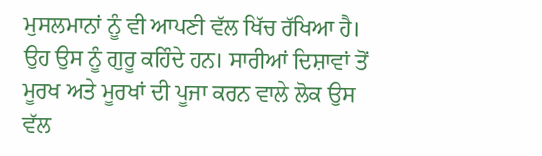ਮੁਸਲਮਾਨਾਂ ਨੂੰ ਵੀ ਆਪਣੀ ਵੱਲ ਖਿੱਚ ਰੱਖਿਆ ਹੈ। ਉਹ ਉਸ ਨੂੰ ਗੁਰੂ ਕਹਿੰਦੇ ਹਨ। ਸਾਰੀਆਂ ਦਿਸ਼ਾਵਾਂ ਤੋਂ ਮੂਰਖ ਅਤੇ ਮੂਰਖਾਂ ਦੀ ਪੂਜਾ ਕਰਨ ਵਾਲੇ ਲੋਕ ਉਸ ਵੱਲ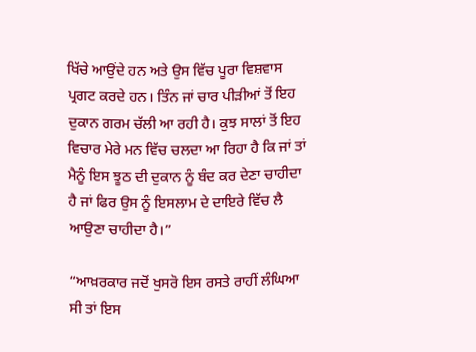ਖਿੱਚੇ ਆਉਂਦੇ ਹਨ ਅਤੇ ਉਸ ਵਿੱਚ ਪੂਰਾ ਵਿਸ਼ਵਾਸ ਪ੍ਰਗਟ ਕਰਦੇ ਹਨ। ਤਿੰਨ ਜਾਂ ਚਾਰ ਪੀੜੀਆਂ ਤੋਂ ਇਹ ਦੁਕਾਨ ਗਰਮ ਚੱਲੀ ਆ ਰਹੀ ਹੈ। ਕੁਝ ਸਾਲਾਂ ਤੋਂ ਇਹ ਵਿਚਾਰ ਮੇਰੇ ਮਨ ਵਿੱਚ ਚਲਦਾ ਆ ਰਿਹਾ ਹੈ ਕਿ ਜਾਂ ਤਾਂ ਮੈਨੂੰ ਇਸ ਝੂਠ ਦੀ ਦੁਕਾਨ ਨੂੰ ਬੰਦ ਕਰ ਦੇਣਾ ਚਾਹੀਦਾ ਹੈ ਜਾਂ ਫਿਰ ਉਸ ਨੂੰ ਇਸਲਾਮ ਦੇ ਦਾਇਰੇ ਵਿੱਚ ਲੈ ਆਉਣਾ ਚਾਹੀਦਾ ਹੈ।”

“ਆਖ਼ਰਕਾਰ ਜਦੋਂ ਖੁਸਰੋ ਇਸ ਰਸਤੇ ਰਾਹੀਂ ਲੰਘਿਆ ਸੀ ਤਾਂ ਇਸ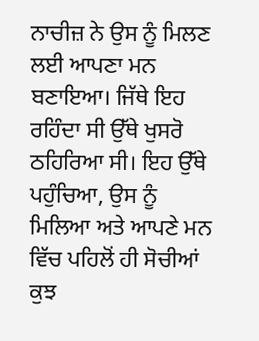ਨਾਚੀਜ਼ ਨੇ ਉਸ ਨੂੰ ਮਿਲਣ ਲਈ ਆਪਣਾ ਮਨ ਬਣਾਇਆ। ਜਿੱਥੇ ਇਹ ਰਹਿੰਦਾ ਸੀ ਉੱਥੇ ਖੁਸਰੋ ਠਹਿਰਿਆ ਸੀ। ਇਹ ਉੱਥੇ ਪਹੁੰਚਿਆ, ਉਸ ਨੂੰ ਮਿਲਿਆ ਅਤੇ ਆਪਣੇ ਮਨ ਵਿੱਚ ਪਹਿਲੋਂ ਹੀ ਸੋਚੀਆਂ ਕੁਝ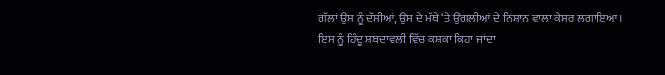ਗੱਲਾਂ ਉਸ ਨੂੰ ਦੱਸੀਆਂ, ਉਸ ਦੇ ਮੱਥੇ ‘ਤੇ ਉਂਗਲੀਆਂ ਦੇ ਨਿਸ਼ਾਨ ਵਾਲਾ ਕੇਸਰ ਲਗਾਇਆ। ਇਸ ਨੂੰ ਹਿੰਦੂ ਸ਼ਬਦਾਵਲੀ ਵਿੱਚ ਕਸ਼ਕਾ ਕਿਹਾ ਜਾਂਦਾ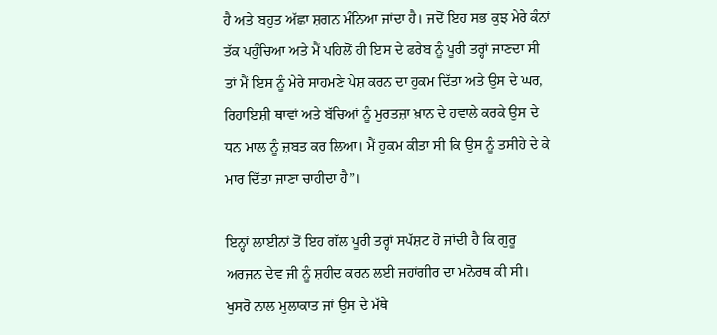ਹੈ ਅਤੇ ਬਹੁਤ ਅੱਛਾ ਸ਼ਗਨ ਮੰਨਿਆ ਜਾਂਦਾ ਹੈ। ਜਦੋਂ ਇਹ ਸਭ ਕੁਝ ਮੇਰੇ ਕੰਨਾਂ ਤੱਕ ਪਹੁੰਚਿਆ ਅਤੇ ਮੈਂ ਪਹਿਲੋਂ ਹੀ ਇਸ ਦੇ ਫਰੇਬ ਨੂੰ ਪੂਰੀ ਤਰ੍ਹਾਂ ਜਾਣਦਾ ਸੀ ਤਾਂ ਮੈਂ ਇਸ ਨੂੰ ਮੇਰੇ ਸਾਹਮਣੇ ਪੇਸ਼ ਕਰਨ ਦਾ ਹੁਕਮ ਦਿੱਤਾ ਅਤੇ ਉਸ ਦੇ ਘਰ, ਰਿਹਾਇਸ਼ੀ ਥਾਵਾਂ ਅਤੇ ਬੱਚਿਆਂ ਨੂੰ ਮੁਰਤਜ਼ਾ ਖ਼ਾਨ ਦੇ ਹਵਾਲੇ ਕਰਕੇ ਉਸ ਦੇ ਧਨ ਮਾਲ ਨੂੰ ਜ਼ਬਤ ਕਰ ਲਿਆ। ਮੈਂ ਹੁਕਮ ਕੀਤਾ ਸੀ ਕਿ ਉਸ ਨੂੰ ਤਸੀਹੇ ਦੇ ਕੇ ਮਾਰ ਦਿੱਤਾ ਜਾਣਾ ਚਾਹੀਦਾ ਹੈ”।

ਇਨ੍ਹਾਂ ਲਾਈਨਾਂ ਤੋਂ ਇਹ ਗੱਲ ਪੂਰੀ ਤਰ੍ਹਾਂ ਸਪੱਸ਼ਟ ਹੋ ਜਾਂਦੀ ਹੈ ਕਿ ਗੁਰੂ ਅਰਜਨ ਦੇਵ ਜੀ ਨੂੰ ਸ਼ਹੀਦ ਕਰਨ ਲਈ ਜਹਾਂਗੀਰ ਦਾ ਮਨੋਰਥ ਕੀ ਸੀ। ਖੁਸਰੋ ਨਾਲ ਮੁਲਾਕਾਤ ਜਾਂ ਉਸ ਦੇ ਮੱਥੇ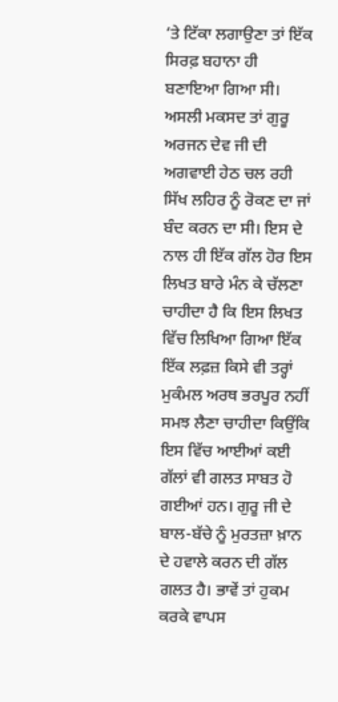‘ਤੇ ਟਿੱਕਾ ਲਗਾਉਣਾ ਤਾਂ ਇੱਕ ਸਿਰਫ਼ ਬਹਾਨਾ ਹੀ ਬਣਾਇਆ ਗਿਆ ਸੀ। ਅਸਲੀ ਮਕਸਦ ਤਾਂ ਗੁਰੂ ਅਰਜਨ ਦੇਵ ਜੀ ਦੀ ਅਗਵਾਈ ਹੇਠ ਚਲ ਰਹੀ ਸਿੱਖ ਲਹਿਰ ਨੂੰ ਰੋਕਣ ਦਾ ਜਾਂ ਬੰਦ ਕਰਨ ਦਾ ਸੀ। ਇਸ ਦੇ ਨਾਲ ਹੀ ਇੱਕ ਗੱਲ ਹੋਰ ਇਸ ਲਿਖਤ ਬਾਰੇ ਮੰਨ ਕੇ ਚੱਲਣਾ ਚਾਹੀਦਾ ਹੈ ਕਿ ਇਸ ਲਿਖਤ ਵਿੱਚ ਲਿਖਿਆ ਗਿਆ ਇੱਕ ਇੱਕ ਲਫ਼ਜ਼ ਕਿਸੇ ਵੀ ਤਰ੍ਹਾਂ ਮੁਕੰਮਲ ਅਰਥ ਭਰਪੂਰ ਨਹੀਂ ਸਮਝ ਲੈਣਾ ਚਾਹੀਦਾ ਕਿਉਂਕਿ ਇਸ ਵਿੱਚ ਆਈਆਂ ਕਈ ਗੱਲਾਂ ਵੀ ਗਲਤ ਸਾਬਤ ਹੋ ਗਈਆਂ ਹਨ। ਗੁਰੂ ਜੀ ਦੇ ਬਾਲ-ਬੱਚੇ ਨੂੰ ਮੁਰਤਜ਼ਾ ਖ਼ਾਨ ਦੇ ਹਵਾਲੇ ਕਰਨ ਦੀ ਗੱਲ ਗਲਤ ਹੈ। ਭਾਵੇਂ ਤਾਂ ਹੁਕਮ ਕਰਕੇ ਵਾਪਸ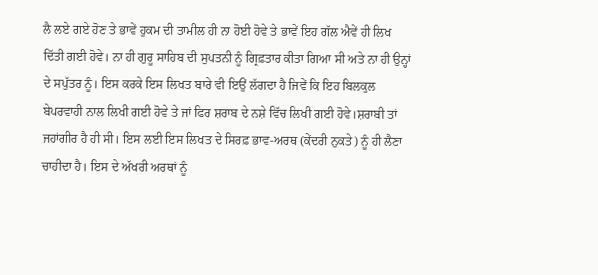ਲੈ ਲਏ ਗਏ ਹੋਣ ਤੇ ਭਾਵੇਂ ਹੁਕਮ ਦੀ ਤਾਮੀਲ ਹੀ ਨਾ ਹੋਈ ਹੋਵੇ ਤੇ ਭਾਵੇਂ ਇਹ ਗੱਲ ਐਵੇਂ ਹੀ ਲਿਖ ਦਿੱਤੀ ਗਈ ਹੋਵੇ। ਨਾ ਹੀ ਗੁਰੂ ਸਾਹਿਬ ਦੀ ਸੁਪਤਨੀ ਨੂੰ ਗ੍ਰਿਫ਼ਤਾਰ ਕੀਤਾ ਗਿਆ ਸੀ ਅਤੇ ਨਾ ਹੀ ਉਨ੍ਹਾਂ ਦੇ ਸਪੁੱਤਰ ਨੂੰ। ਇਸ ਕਰਕੇ ਇਸ ਲਿਖਤ ਬਾਰੇ ਵੀ ਇਉਂ ਲੱਗਦਾ ਹੈ ਜਿਵੇਂ ਕਿ ਇਹ ਬਿਲਕੁਲ ਬੇਪਰਵਾਹੀ ਨਾਲ ਲਿਖੀ ਗਈ ਹੋਵੇ ਤੇ ਜਾਂ ਫਿਰ ਸ਼ਰਾਬ ਦੇ ਨਸ਼ੇ ਵਿੱਚ ਲਿਖੀ ਗਈ ਹੋਵੇ।ਸ਼ਰਾਬੀ ਤਾਂ ਜਹਾਂਗੀਰ ਹੈ ਹੀ ਸੀ। ਇਸ ਲਈ ਇਸ ਲਿਖਤ ਦੇ ਸਿਰਫ਼ ਭਾਵ-ਅਰਥ (ਕੇਂਦਰੀ ਨੁਕਤੇ) ਨੂੰ ਹੀ ਲੈਣਾ ਚਾਹੀਦਾ ਹੈ। ਇਸ ਦੇ ਅੱਖਰੀ ਅਰਥਾਂ ਨੂੰ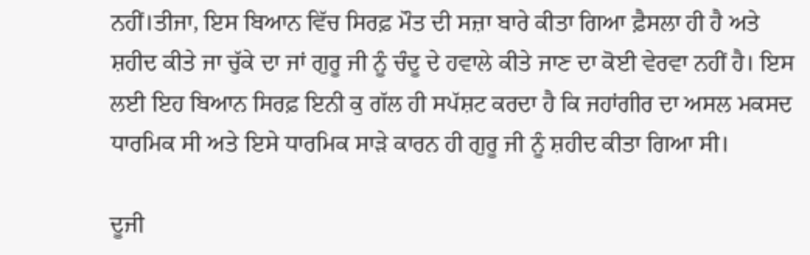ਨਹੀਂ।ਤੀਜਾ, ਇਸ ਬਿਆਨ ਵਿੱਚ ਸਿਰਫ਼ ਮੌਤ ਦੀ ਸਜ਼ਾ ਬਾਰੇ ਕੀਤਾ ਗਿਆ ਫ਼ੈਸਲਾ ਹੀ ਹੈ ਅਤੇ ਸ਼ਹੀਦ ਕੀਤੇ ਜਾ ਚੁੱਕੇ ਦਾ ਜਾਂ ਗੁਰੂ ਜੀ ਨੂੰ ਚੰਦੂ ਦੇ ਹਵਾਲੇ ਕੀਤੇ ਜਾਣ ਦਾ ਕੋਈ ਵੇਰਵਾ ਨਹੀਂ ਹੈ। ਇਸ ਲਈ ਇਹ ਬਿਆਨ ਸਿਰਫ਼ ਇਨੀ ਕੁ ਗੱਲ ਹੀ ਸਪੱਸ਼ਟ ਕਰਦਾ ਹੈ ਕਿ ਜਹਾਂਗੀਰ ਦਾ ਅਸਲ ਮਕਸਦ ਧਾਰਮਿਕ ਸੀ ਅਤੇ ਇਸੇ ਧਾਰਮਿਕ ਸਾੜੇ ਕਾਰਨ ਹੀ ਗੁਰੂ ਜੀ ਨੂੰ ਸ਼ਹੀਦ ਕੀਤਾ ਗਿਆ ਸੀ।

ਦੂਜੀ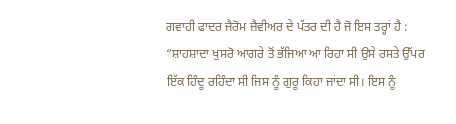ਗਵਾਹੀ ਫਾਦਰ ਜੈਰੋਮ ਜ਼ੈਵੀਅਰ ਦੇ ਪੱਤਰ ਦੀ ਹੈ ਜੋ ਇਸ ਤਰ੍ਹਾਂ ਹੈ : “ਸ਼ਾਹਸ਼ਾਦਾ ਖੁਸਰੋ ਆਗਰੇ ਤੋਂ ਭੱਜਿਆ ਆ ਰਿਹਾ ਸੀ ਉਸੇ ਰਸਤੇ ਉੱਪਰ ਇੱਕ ਹਿੰਦੂ ਰਹਿੰਦਾ ਸੀ ਜਿਸ ਨੂੰ ਗੁਰੂ ਕਿਹਾ ਜਾਂਦਾ ਸੀ। ਇਸ ਨੂੰ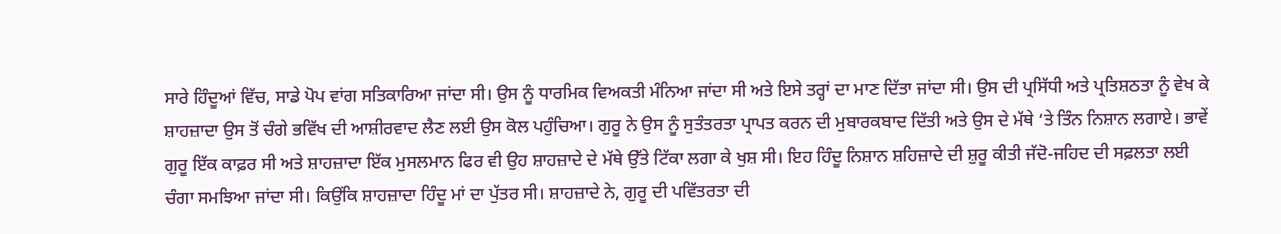ਸਾਰੇ ਹਿੰਦੂਆਂ ਵਿੱਚ, ਸਾਡੇ ਪੋਪ ਵਾਂਗ ਸਤਿਕਾਰਿਆ ਜਾਂਦਾ ਸੀ। ਉਸ ਨੂੰ ਧਾਰਮਿਕ ਵਿਅਕਤੀ ਮੰਨਿਆ ਜਾਂਦਾ ਸੀ ਅਤੇ ਇਸੇ ਤਰ੍ਹਾਂ ਦਾ ਮਾਣ ਦਿੱਤਾ ਜਾਂਦਾ ਸੀ। ਉਸ ਦੀ ਪ੍ਰਸਿੱਧੀ ਅਤੇ ਪ੍ਰਤਿਸ਼ਠਤਾ ਨੂੰ ਵੇਖ ਕੇ ਸ਼ਾਹਜ਼ਾਦਾ ਉਸ ਤੋਂ ਚੰਗੇ ਭਵਿੱਖ ਦੀ ਆਸ਼ੀਰਵਾਦ ਲੈਣ ਲਈ ਉਸ ਕੋਲ ਪਹੁੰਚਿਆ। ਗੁਰੂ ਨੇ ਉਸ ਨੂੰ ਸੁਤੰਤਰਤਾ ਪ੍ਰਾਪਤ ਕਰਨ ਦੀ ਮੁਬਾਰਕਬਾਦ ਦਿੱਤੀ ਅਤੇ ਉਸ ਦੇ ਮੱਥੇ ‘ਤੇ ਤਿੰਨ ਨਿਸ਼ਾਨ ਲਗਾਏ। ਭਾਵੇਂ ਗੁਰੂ ਇੱਕ ਕਾਫ਼ਰ ਸੀ ਅਤੇ ਸ਼ਾਹਜ਼ਾਦਾ ਇੱਕ ਮੁਸਲਮਾਨ ਫਿਰ ਵੀ ਉਹ ਸ਼ਾਹਜ਼ਾਦੇ ਦੇ ਮੱਥੇ ਉੱਤੇ ਟਿੱਕਾ ਲਗਾ ਕੇ ਖੁਸ਼ ਸੀ। ਇਹ ਹਿੰਦੂ ਨਿਸ਼ਾਨ ਸ਼ਹਿਜ਼ਾਦੇ ਦੀ ਸ਼ੁਰੂ ਕੀਤੀ ਜੱਦੋ-ਜਹਿਦ ਦੀ ਸਫ਼ਲਤਾ ਲਈ ਚੰਗਾ ਸਮਝਿਆ ਜਾਂਦਾ ਸੀ। ਕਿਉਂਕਿ ਸ਼ਾਹਜ਼ਾਦਾ ਹਿੰਦੂ ਮਾਂ ਦਾ ਪੁੱਤਰ ਸੀ। ਸ਼ਾਹਜ਼ਾਦੇ ਨੇ, ਗੁਰੂ ਦੀ ਪਵਿੱਤਰਤਾ ਦੀ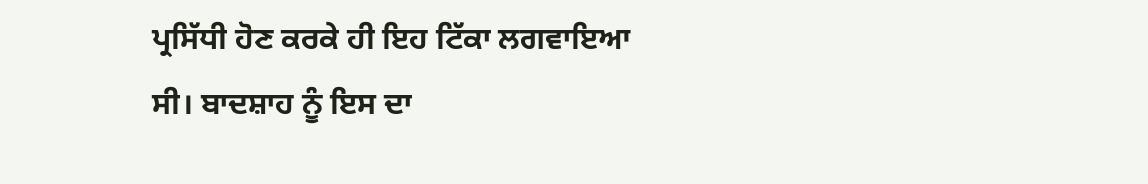ਪ੍ਰਸਿੱਧੀ ਹੋਣ ਕਰਕੇ ਹੀ ਇਹ ਟਿੱਕਾ ਲਗਵਾਇਆ ਸੀ। ਬਾਦਸ਼ਾਹ ਨੂੰ ਇਸ ਦਾ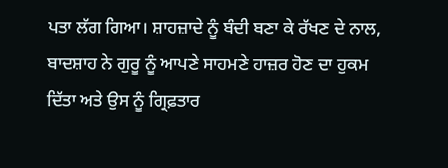ਪਤਾ ਲੱਗ ਗਿਆ। ਸ਼ਾਹਜ਼ਾਦੇ ਨੂੰ ਬੰਦੀ ਬਣਾ ਕੇ ਰੱਖਣ ਦੇ ਨਾਲ, ਬਾਦਸ਼ਾਹ ਨੇ ਗੁਰੂ ਨੂੰ ਆਪਣੇ ਸਾਹਮਣੇ ਹਾਜ਼ਰ ਹੋਣ ਦਾ ਹੁਕਮ ਦਿੱਤਾ ਅਤੇ ਉਸ ਨੂੰ ਗ੍ਰਿਫ਼ਤਾਰ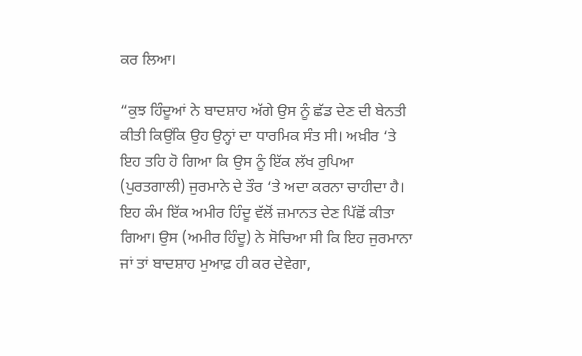ਕਰ ਲਿਆ।

“ਕੁਝ ਹਿੰਦੂਆਂ ਨੇ ਬਾਦਸ਼ਾਹ ਅੱਗੇ ਉਸ ਨੂੰ ਛੱਡ ਦੇਣ ਦੀ ਬੇਨਤੀ ਕੀਤੀ ਕਿਉਂਕਿ ਉਹ ਉਨ੍ਹਾਂ ਦਾ ਧਾਰਮਿਕ ਸੰਤ ਸੀ। ਅਖ਼ੀਰ ‘ਤੇ ਇਹ ਤਹਿ ਹੋ ਗਿਆ ਕਿ ਉਸ ਨੂੰ ਇੱਕ ਲੱਖ ਰੁਪਿਆ (ਪੁਰਤਗਾਲੀ) ਜੁਰਮਾਨੇ ਦੇ ਤੌਰ ‘ਤੇ ਅਦਾ ਕਰਨਾ ਚਾਹੀਦਾ ਹੈ। ਇਹ ਕੰਮ ਇੱਕ ਅਮੀਰ ਹਿੰਦੂ ਵੱਲੋਂ ਜ਼ਮਾਨਤ ਦੇਣ ਪਿੱਛੋਂ ਕੀਤਾ ਗਿਆ। ਉਸ (ਅਮੀਰ ਹਿੰਦੂ) ਨੇ ਸੋਚਿਆ ਸੀ ਕਿ ਇਹ ਜੁਰਮਾਨਾ ਜਾਂ ਤਾਂ ਬਾਦਸ਼ਾਹ ਮੁਆਫ਼ ਹੀ ਕਰ ਦੇਵੇਗਾ,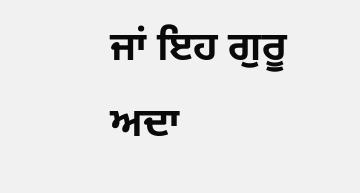ਜਾਂ ਇਹ ਗੁਰੂ ਅਦਾ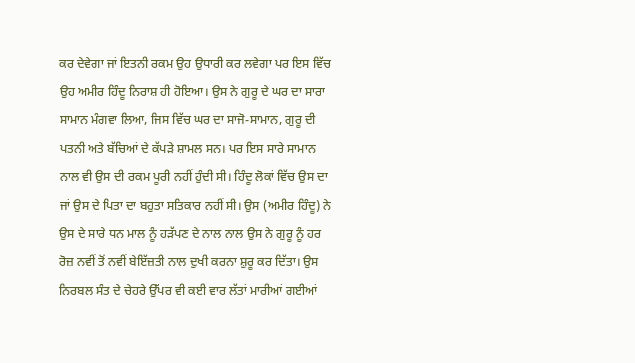ਕਰ ਦੇਵੇਗਾ ਜਾਂ ਇਤਨੀ ਰਕਮ ਉਹ ਉਧਾਰੀ ਕਰ ਲਵੇਗਾ ਪਰ ਇਸ ਵਿੱਚ ਉਹ ਅਮੀਰ ਹਿੰਦੂ ਨਿਰਾਸ਼ ਹੀ ਹੋਇਆ। ਉਸ ਨੇ ਗੁਰੂ ਦੇ ਘਰ ਦਾ ਸਾਰਾ ਸਾਮਾਨ ਮੰਗਵਾ ਲਿਆ, ਜਿਸ ਵਿੱਚ ਘਰ ਦਾ ਸਾਜੋ-ਸਾਮਾਨ, ਗੁਰੂ ਦੀ ਪਤਨੀ ਅਤੇ ਬੱਚਿਆਂ ਦੇ ਕੱਪੜੇ ਸ਼ਾਮਲ ਸਨ। ਪਰ ਇਸ ਸਾਰੇ ਸਾਮਾਨ ਨਾਲ ਵੀ ਉਸ ਦੀ ਰਕਮ ਪੂਰੀ ਨਹੀਂ ਹੁੰਦੀ ਸੀ। ਹਿੰਦੂ ਲੋਕਾਂ ਵਿੱਚ ਉਸ ਦਾ ਜਾਂ ਉਸ ਦੇ ਪਿਤਾ ਦਾ ਬਹੁਤਾ ਸਤਿਕਾਰ ਨਹੀਂ ਸੀ। ਉਸ (ਅਮੀਰ ਹਿੰਦੂ) ਨੇ ਉਸ ਦੇ ਸਾਰੇ ਧਨ ਮਾਲ ਨੂੰ ਹੜੱਪਣ ਦੇ ਨਾਲ ਨਾਲ ਉਸ ਨੇ ਗੁਰੂ ਨੂੰ ਹਰ ਰੋਜ਼ ਨਵੀਂ ਤੋਂ ਨਵੀਂ ਬੇਇੱਜ਼ਤੀ ਨਾਲ ਦੁਖੀ ਕਰਨਾ ਸ਼ੁਰੂ ਕਰ ਦਿੱਤਾ। ਉਸ ਨਿਰਬਲ ਸੰਤ ਦੇ ਚੇਹਰੇ ਉੱਪਰ ਵੀ ਕਈ ਵਾਰ ਲੱਤਾਂ ਮਾਰੀਆਂ ਗਈਆਂ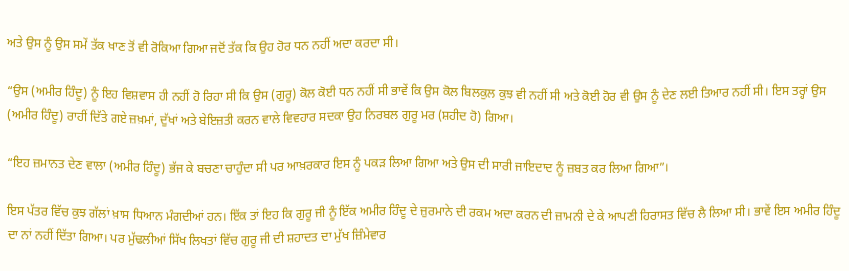ਅਤੇ ਉਸ ਨੂੰ ਉਸ ਸਮੇਂ ਤੱਕ ਖਾਣ ਤੋਂ ਵੀ ਰੋਕਿਆ ਗਿਆ ਜਦੋਂ ਤੱਕ ਕਿ ਉਹ ਹੋਰ ਧਨ ਨਹੀਂ ਅਦਾ ਕਰਦਾ ਸੀ।

“ਉਸ (ਅਮੀਰ ਹਿੰਦੂ) ਨੂੰ ਇਹ ਵਿਸ਼ਵਾਸ ਹੀ ਨਹੀਂ ਹੋ ਰਿਹਾ ਸੀ ਕਿ ਉਸ (ਗੁਰੂ) ਕੋਲ ਕੋਈ ਧਨ ਨਹੀਂ ਸੀ ਭਾਵੇਂ ਕਿ ਉਸ ਕੋਲ ਬਿਲਕੁਲ ਕੁਝ ਵੀ ਨਹੀਂ ਸੀ ਅਤੇ ਕੋਈ ਹੋਰ ਵੀ ਉਸ ਨੂੰ ਦੇਣ ਲਈ ਤਿਆਰ ਨਹੀਂ ਸੀ। ਇਸ ਤਰ੍ਹਾਂ ਉਸ (ਅਮੀਰ ਹਿੰਦੂ) ਰਾਹੀਂ ਦਿੱਤੇ ਗਏ ਜ਼ਖ਼ਮਾਂ, ਦੁੱਖਾਂ ਅਤੇ ਬੇਇਜ਼ਤੀ ਕਰਨ ਵਾਲੇ ਵਿਵਹਾਰ ਸਦਕਾ ਉਹ ਨਿਰਬਲ ਗੁਰੂ ਮਰ (ਸ਼ਹੀਦ ਹੋ) ਗਿਆ।

“ਇਹ ਜ਼ਮਾਨਤ ਦੇਣ ਵਾਲਾ (ਅਮੀਰ ਹਿੰਦੂ) ਭੱਜ ਕੇ ਬਚਣਾ ਚਾਹੁੰਦਾ ਸੀ ਪਰ ਆਖ਼ਰਕਾਰ ਇਸ ਨੂੰ ਪਕੜ ਲਿਆ ਗਿਆ ਅਤੇ ਉਸ ਦੀ ਸਾਰੀ ਜਾਇਦਾਦ ਨੂੰ ਜ਼ਬਤ ਕਰ ਲਿਆ ਗਿਆ”।

ਇਸ ਪੱਤਰ ਵਿੱਚ ਕੁਝ ਗੱਲਾਂ ਖ਼ਾਸ ਧਿਆਨ ਮੰਗਦੀਆਂ ਹਨ। ਇੱਕ ਤਾਂ ਇਹ ਕਿ ਗੁਰੂ ਜੀ ਨੂੰ ਇੱਕ ਅਮੀਰ ਹਿੰਦੂ ਦੇ ਜ਼ੁਰਮਾਨੇ ਦੀ ਰਕਮ ਅਦਾ ਕਰਨ ਦੀ ਜ਼ਾਮਨੀ ਦੇ ਕੇ ਆਪਣੀ ਹਿਰਾਸਤ ਵਿੱਚ ਲੈ ਲਿਆ ਸੀ। ਭਾਵੇਂ ਇਸ ਅਮੀਰ ਹਿੰਦੂ ਦਾ ਨਾਂ ਨਹੀਂ ਦਿੱਤਾ ਗਿਆ। ਪਰ ਮੁੱਢਲੀਆਂ ਸਿੱਖ ਲਿਖਤਾਂ ਵਿੱਚ ਗੁਰੂ ਜੀ ਦੀ ਸ਼ਹਾਦਤ ਦਾ ਮੁੱਖ ਜ਼ਿੰਮੇਵਾਰ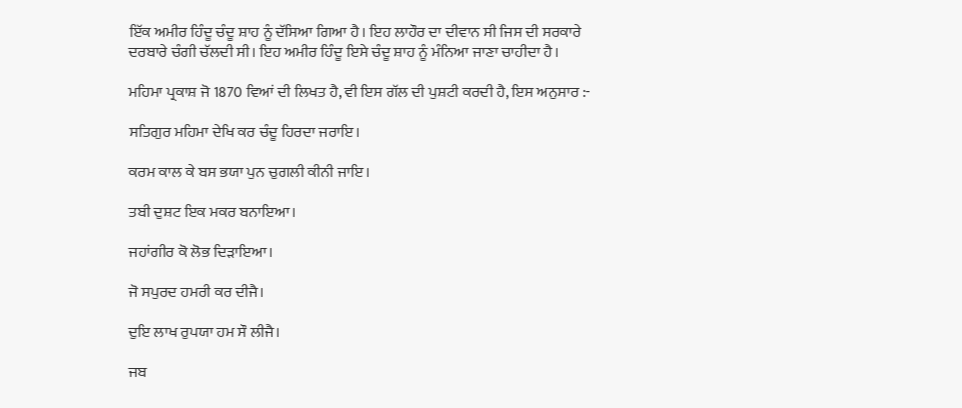ਇੱਕ ਅਮੀਰ ਹਿੰਦੂ ਚੰਦੂ ਸ਼ਾਹ ਨੂੰ ਦੱਸਿਆ ਗਿਆ ਹੈ। ਇਹ ਲਾਹੌਰ ਦਾ ਦੀਵਾਨ ਸੀ ਜਿਸ ਦੀ ਸਰਕਾਰੇ ਦਰਬਾਰੇ ਚੰਗੀ ਚੱਲਦੀ ਸੀ। ਇਹ ਅਮੀਰ ਹਿੰਦੂ ਇਸੇ ਚੰਦੂ ਸ਼ਾਹ ਨੂੰ ਮੰਨਿਆ ਜਾਣਾ ਚਾਹੀਦਾ ਹੈ।

ਮਹਿਮਾ ਪ੍ਰਕਾਸ਼ ਜੋ 1870 ਵਿਆਂ ਦੀ ਲਿਖਤ ਹੈ, ਵੀ ਇਸ ਗੱਲ ਦੀ ਪੁਸ਼ਟੀ ਕਰਦੀ ਹੈ, ਇਸ ਅਨੁਸਾਰ :-

ਸਤਿਗੁਰ ਮਹਿਮਾ ਦੇਖਿ ਕਰ ਚੰਦੂ ਹਿਰਦਾ ਜਰਾਇ।

ਕਰਮ ਕਾਲ ਕੇ ਬਸ ਭਯਾ ਪੁਨ ਚੁਗਲੀ ਕੀਨੀ ਜਾਇ।

ਤਬੀ ਦੁਸ਼ਟ ਇਕ ਮਕਰ ਬਨਾਇਆ।

ਜਹਾਂਗੀਰ ਕੋ ਲੋਭ ਦਿੜਾਇਆ।

ਜੋ ਸਪੁਰਦ ਹਮਰੀ ਕਰ ਦੀਜੈ।

ਦੁਇ ਲਾਖ ਰੁਪਯਾ ਹਮ ਸੌ ਲੀਜੈ।

ਜਬ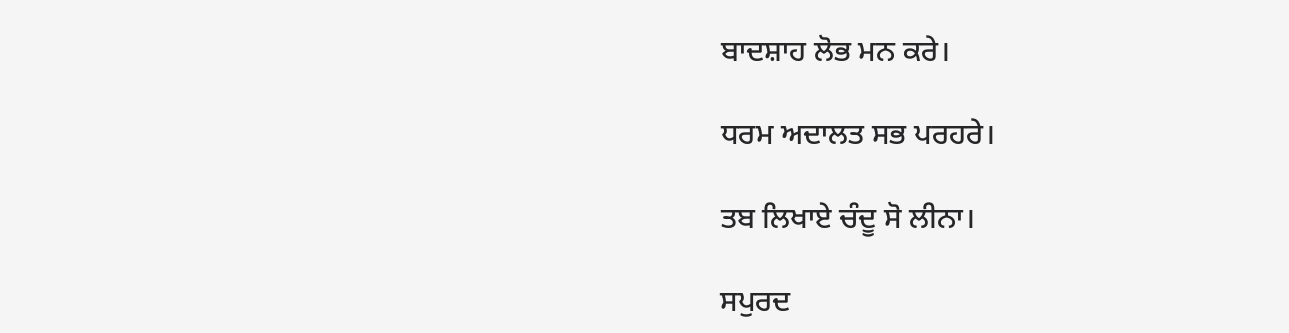ਬਾਦਸ਼ਾਹ ਲੋਭ ਮਨ ਕਰੇ।

ਧਰਮ ਅਦਾਲਤ ਸਭ ਪਰਹਰੇ।

ਤਬ ਲਿਖਾਏ ਚੰਦੂ ਸੋ ਲੀਨਾ।

ਸਪੁਰਦ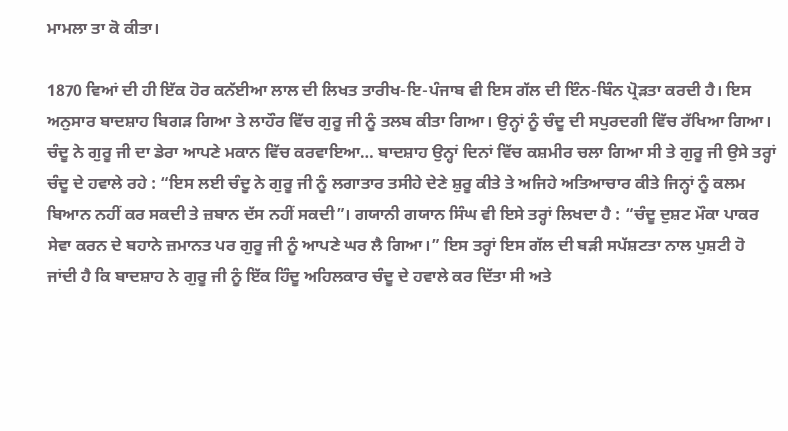ਮਾਮਲਾ ਤਾ ਕੋ ਕੀਤਾ।

1870 ਵਿਆਂ ਦੀ ਹੀ ਇੱਕ ਹੋਰ ਕਨੱਈਆ ਲਾਲ ਦੀ ਲਿਖਤ ਤਾਰੀਖ-ਇ-ਪੰਜਾਬ ਵੀ ਇਸ ਗੱਲ ਦੀ ਇੰਨ-ਬਿੰਨ ਪ੍ਰੋੜਤਾ ਕਰਦੀ ਹੈ। ਇਸ ਅਨੁਸਾਰ ਬਾਦਸ਼ਾਹ ਬਿਗੜ ਗਿਆ ਤੇ ਲਾਹੌਰ ਵਿੱਚ ਗੁਰੂ ਜੀ ਨੂੰ ਤਲਬ ਕੀਤਾ ਗਿਆ। ਉਨ੍ਹਾਂ ਨੂੰ ਚੰਦੂ ਦੀ ਸਪੁਰਦਗੀ ਵਿੱਚ ਰੱਖਿਆ ਗਿਆ। ਚੰਦੂ ਨੇ ਗੁਰੂ ਜੀ ਦਾ ਡੇਰਾ ਆਪਣੇ ਮਕਾਨ ਵਿੱਚ ਕਰਵਾਇਆ… ਬਾਦਸ਼ਾਹ ਉਨ੍ਹਾਂ ਦਿਨਾਂ ਵਿੱਚ ਕਸ਼ਮੀਰ ਚਲਾ ਗਿਆ ਸੀ ਤੇ ਗੁਰੂ ਜੀ ਉਸੇ ਤਰ੍ਹਾਂ ਚੰਦੂ ਦੇ ਹਵਾਲੇ ਰਹੇ : “ਇਸ ਲਈ ਚੰਦੂ ਨੇ ਗੁਰੂ ਜੀ ਨੂੰ ਲਗਾਤਾਰ ਤਸੀਹੇ ਦੇਣੇ ਸ਼ੁਰੂ ਕੀਤੇ ਤੇ ਅਜਿਹੇ ਅਤਿਆਚਾਰ ਕੀਤੇ ਜਿਨ੍ਹਾਂ ਨੂੰ ਕਲਮ ਬਿਆਨ ਨਹੀਂ ਕਰ ਸਕਦੀ ਤੇ ਜ਼ਬਾਨ ਦੱਸ ਨਹੀਂ ਸਕਦੀ”। ਗਯਾਨੀ ਗਯਾਨ ਸਿੰਘ ਵੀ ਇਸੇ ਤਰ੍ਹਾਂ ਲਿਖਦਾ ਹੈ : “ਚੰਦੂ ਦੁਸ਼ਟ ਮੌਕਾ ਪਾਕਰ ਸੇਵਾ ਕਰਨ ਦੇ ਬਹਾਨੇ ਜ਼ਮਾਨਤ ਪਰ ਗੁਰੂ ਜੀ ਨੂੰ ਆਪਣੇ ਘਰ ਲੈ ਗਿਆ।” ਇਸ ਤਰ੍ਹਾਂ ਇਸ ਗੱਲ ਦੀ ਬੜੀ ਸਪੱਸ਼ਟਤਾ ਨਾਲ ਪੁਸ਼ਟੀ ਹੋ ਜਾਂਦੀ ਹੈ ਕਿ ਬਾਦਸ਼ਾਹ ਨੇ ਗੁਰੂ ਜੀ ਨੂੰ ਇੱਕ ਹਿੰਦੂ ਅਹਿਲਕਾਰ ਚੰਦੂ ਦੇ ਹਵਾਲੇ ਕਰ ਦਿੱਤਾ ਸੀ ਅਤੇ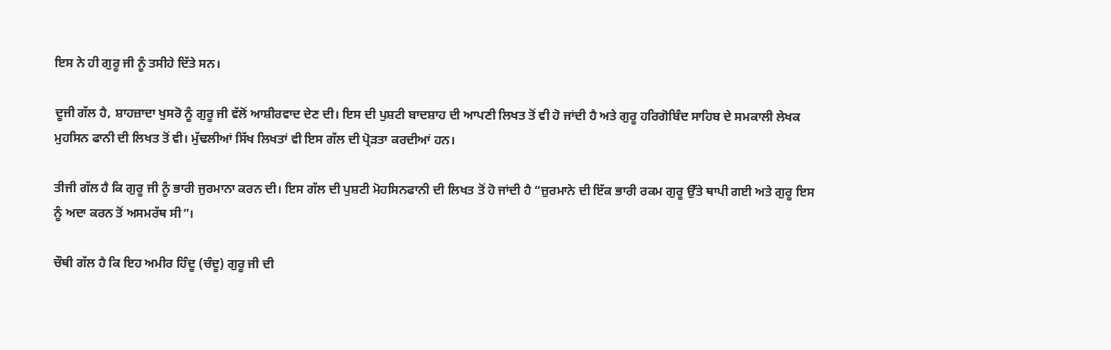ਇਸ ਨੇ ਹੀ ਗੁਰੂ ਜੀ ਨੂੰ ਤਸੀਹੇ ਦਿੱਤੇ ਸਨ।

ਦੂਜੀ ਗੱਲ ਹੈ, ਸ਼ਾਹਜ਼ਾਦਾ ਖੁਸਰੋ ਨੂੰ ਗੁਰੂ ਜੀ ਵੱਲੋਂ ਆਸ਼ੀਰਵਾਦ ਦੇਣ ਦੀ। ਇਸ ਦੀ ਪੁਸ਼ਟੀ ਬਾਦਸ਼ਾਹ ਦੀ ਆਪਣੀ ਲਿਖਤ ਤੋਂ ਵੀ ਹੋ ਜਾਂਦੀ ਹੈ ਅਤੇ ਗੁਰੂ ਹਰਿਗੋਬਿੰਦ ਸਾਹਿਬ ਦੇ ਸਮਕਾਲੀ ਲੇਖਕ ਮੁਹਸਿਨ ਫਾਨੀ ਦੀ ਲਿਖਤ ਤੋਂ ਵੀ। ਮੁੱਢਲੀਆਂ ਸਿੱਖ ਲਿਖਤਾਂ ਵੀ ਇਸ ਗੱਲ ਦੀ ਪ੍ਰੋੜਤਾ ਕਰਦੀਆਂ ਹਨ।

ਤੀਜੀ ਗੱਲ ਹੈ ਕਿ ਗੁਰੂ ਜੀ ਨੂੰ ਭਾਰੀ ਜੁਰਮਾਨਾ ਕਰਨ ਦੀ। ਇਸ ਗੱਲ ਦੀ ਪੁਸ਼ਟੀ ਮੋਹਸਿਨਫਾਨੀ ਦੀ ਲਿਖਤ ਤੋਂ ਹੋ ਜਾਂਦੀ ਹੈ “ਜ਼ੁਰਮਾਨੇ ਦੀ ਇੱਕ ਭਾਰੀ ਰਕਮ ਗੁਰੂ ਉੱਤੇ ਥਾਪੀ ਗਈ ਅਤੇ ਗੁਰੂ ਇਸ ਨੂੰ ਅਦਾ ਕਰਨ ਤੋਂ ਅਸਮਰੱਥ ਸੀ”।

ਚੌਥੀ ਗੱਲ ਹੈ ਕਿ ਇਹ ਅਮੀਰ ਹਿੰਦੂ (ਚੰਦੂ) ਗੁਰੂ ਜੀ ਦੀ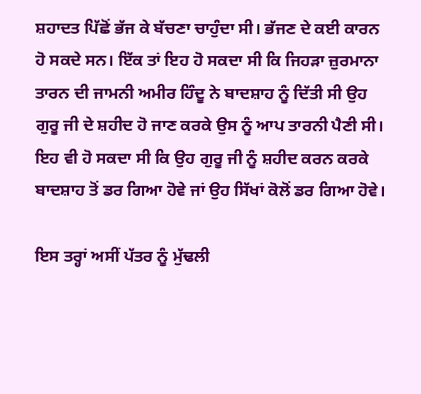ਸ਼ਹਾਦਤ ਪਿੱਛੋਂ ਭੱਜ ਕੇ ਬੱਚਣਾ ਚਾਹੁੰਦਾ ਸੀ। ਭੱਜਣ ਦੇ ਕਈ ਕਾਰਨ ਹੋ ਸਕਦੇ ਸਨ। ਇੱਕ ਤਾਂ ਇਹ ਹੋ ਸਕਦਾ ਸੀ ਕਿ ਜਿਹੜਾ ਜ਼ੁਰਮਾਨਾ ਤਾਰਨ ਦੀ ਜਾਮਨੀ ਅਮੀਰ ਹਿੰਦੂ ਨੇ ਬਾਦਸ਼ਾਹ ਨੂੰ ਦਿੱਤੀ ਸੀ ਉਹ ਗੁਰੂ ਜੀ ਦੇ ਸ਼ਹੀਦ ਹੋ ਜਾਣ ਕਰਕੇ ਉਸ ਨੂੰ ਆਪ ਤਾਰਨੀ ਪੈਣੀ ਸੀ। ਇਹ ਵੀ ਹੋ ਸਕਦਾ ਸੀ ਕਿ ਉਹ ਗੁਰੂ ਜੀ ਨੂੰ ਸ਼ਹੀਦ ਕਰਨ ਕਰਕੇ ਬਾਦਸ਼ਾਹ ਤੋਂ ਡਰ ਗਿਆ ਹੋਵੇ ਜਾਂ ਉਹ ਸਿੱਖਾਂ ਕੋਲੋਂ ਡਰ ਗਿਆ ਹੋਵੇ।

ਇਸ ਤਰ੍ਹਾਂ ਅਸੀਂ ਪੱਤਰ ਨੂੰ ਮੁੱਢਲੀ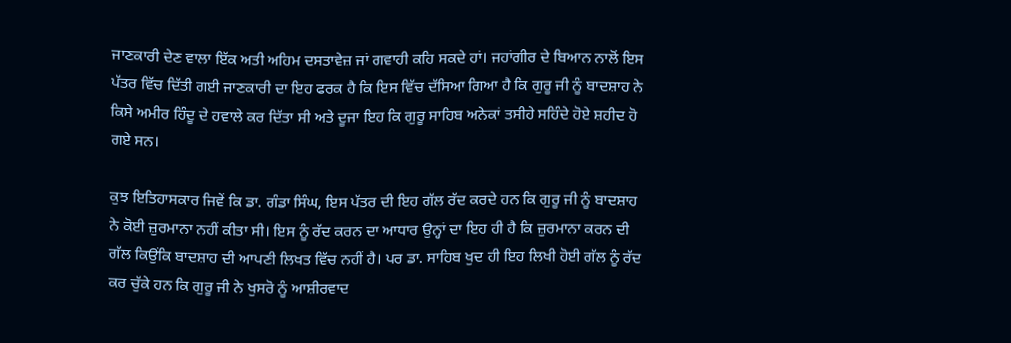ਜਾਣਕਾਰੀ ਦੇਣ ਵਾਲਾ ਇੱਕ ਅਤੀ ਅਹਿਮ ਦਸਤਾਵੇਜ਼ ਜਾਂ ਗਵਾਹੀ ਕਹਿ ਸਕਦੇ ਹਾਂ। ਜਹਾਂਗੀਰ ਦੇ ਬਿਆਨ ਨਾਲੋਂ ਇਸ ਪੱਤਰ ਵਿੱਚ ਦਿੱਤੀ ਗਈ ਜਾਣਕਾਰੀ ਦਾ ਇਹ ਫਰਕ ਹੈ ਕਿ ਇਸ ਵਿੱਚ ਦੱਸਿਆ ਗਿਆ ਹੈ ਕਿ ਗੁਰੂ ਜੀ ਨੂੰ ਬਾਦਸ਼ਾਹ ਨੇ ਕਿਸੇ ਅਮੀਰ ਹਿੰਦੂ ਦੇ ਹਵਾਲੇ ਕਰ ਦਿੱਤਾ ਸੀ ਅਤੇ ਦੂਜਾ ਇਹ ਕਿ ਗੁਰੂ ਸਾਹਿਬ ਅਨੇਕਾਂ ਤਸੀਹੇ ਸਹਿੰਦੇ ਹੋਏ ਸ਼ਹੀਦ ਹੋ ਗਏ ਸਨ।

ਕੁਝ ਇਤਿਹਾਸਕਾਰ ਜਿਵੇਂ ਕਿ ਡਾ. ਗੰਡਾ ਸਿੰਘ, ਇਸ ਪੱਤਰ ਦੀ ਇਹ ਗੱਲ ਰੱਦ ਕਰਦੇ ਹਨ ਕਿ ਗੁਰੂ ਜੀ ਨੂੰ ਬਾਦਸ਼ਾਹ ਨੇ ਕੋਈ ਜ਼ੁਰਮਾਨਾ ਨਹੀਂ ਕੀਤਾ ਸੀ। ਇਸ ਨੂੰ ਰੱਦ ਕਰਨ ਦਾ ਆਧਾਰ ਉਨ੍ਹਾਂ ਦਾ ਇਹ ਹੀ ਹੈ ਕਿ ਜ਼ੁਰਮਾਨਾ ਕਰਨ ਦੀ ਗੱਲ ਕਿਉਂਕਿ ਬਾਦਸ਼ਾਹ ਦੀ ਆਪਣੀ ਲਿਖਤ ਵਿੱਚ ਨਹੀਂ ਹੈ। ਪਰ ਡਾ. ਸਾਹਿਬ ਖੁਦ ਹੀ ਇਹ ਲਿਖੀ ਹੋਈ ਗੱਲ ਨੂੰ ਰੱਦ ਕਰ ਚੁੱਕੇ ਹਨ ਕਿ ਗੁਰੂ ਜੀ ਨੇ ਖੁਸਰੋ ਨੂੰ ਆਸ਼ੀਰਵਾਦ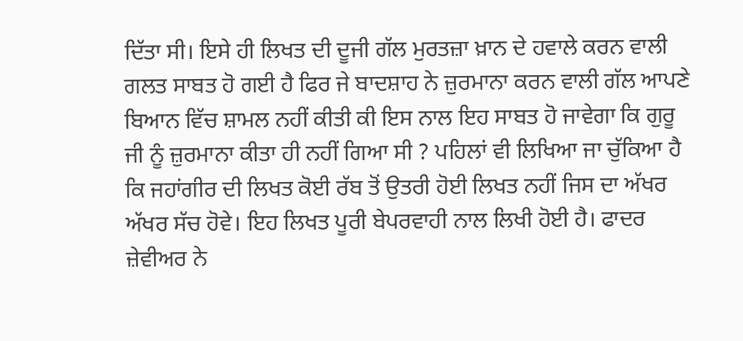ਦਿੱਤਾ ਸੀ। ਇਸੇ ਹੀ ਲਿਖਤ ਦੀ ਦੂਜੀ ਗੱਲ ਮੁਰਤਜ਼ਾ ਖ਼ਾਨ ਦੇ ਹਵਾਲੇ ਕਰਨ ਵਾਲੀ ਗਲਤ ਸਾਬਤ ਹੋ ਗਈ ਹੈ ਫਿਰ ਜੇ ਬਾਦਸ਼ਾਹ ਨੇ ਜ਼ੁਰਮਾਨਾ ਕਰਨ ਵਾਲੀ ਗੱਲ ਆਪਣੇ ਬਿਆਨ ਵਿੱਚ ਸ਼ਾਮਲ ਨਹੀਂ ਕੀਤੀ ਕੀ ਇਸ ਨਾਲ ਇਹ ਸਾਬਤ ਹੋ ਜਾਵੇਗਾ ਕਿ ਗੁਰੂ ਜੀ ਨੂੰ ਜ਼ੁਰਮਾਨਾ ਕੀਤਾ ਹੀ ਨਹੀਂ ਗਿਆ ਸੀ ? ਪਹਿਲਾਂ ਵੀ ਲਿਖਿਆ ਜਾ ਚੁੱਕਿਆ ਹੈ ਕਿ ਜਹਾਂਗੀਰ ਦੀ ਲਿਖਤ ਕੋਈ ਰੱਬ ਤੋਂ ਉਤਰੀ ਹੋਈ ਲਿਖਤ ਨਹੀਂ ਜਿਸ ਦਾ ਅੱਖਰ ਅੱਖਰ ਸੱਚ ਹੋਵੇ। ਇਹ ਲਿਖਤ ਪੂਰੀ ਬੇਪਰਵਾਹੀ ਨਾਲ ਲਿਖੀ ਹੋਈ ਹੈ। ਫਾਦਰ ਜ਼ੇਵੀਅਰ ਨੇ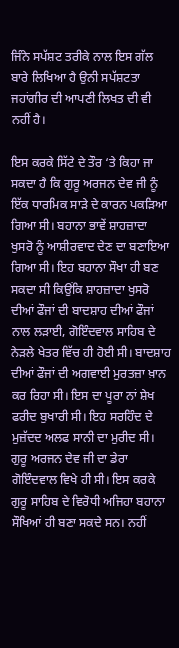ਜਿੰਨੇ ਸਪੱਸ਼ਟ ਤਰੀਕੇ ਨਾਲ ਇਸ ਗੱਲ ਬਾਰੇ ਲਿਖਿਆ ਹੈ ਉਨੀ ਸਪੱਸ਼ਟਤਾ ਜਹਾਂਗੀਰ ਦੀ ਆਪਣੀ ਲਿਖਤ ਦੀ ਵੀ ਨਹੀਂ ਹੈ।

ਇਸ ਕਰਕੇ ਸਿੱਟੇ ਦੇ ਤੌਰ ‘ਤੇ ਕਿਹਾ ਜਾ ਸਕਦਾ ਹੈ ਕਿ ਗੁਰੂ ਅਰਜਨ ਦੇਵ ਜੀ ਨੂੰ ਇੱਕ ਧਾਰਮਿਕ ਸਾੜੇ ਦੇ ਕਾਰਨ ਪਕੜਿਆ ਗਿਆ ਸੀ। ਬਹਾਨਾ ਭਾਵੇਂ ਸ਼ਾਹਜ਼ਾਦਾ ਖੁਸਰੋ ਨੂੰ ਆਸ਼ੀਰਵਾਦ ਦੇਣ ਦਾ ਬਣਾਇਆ ਗਿਆ ਸੀ। ਇਹ ਬਹਾਨਾ ਸੌਖਾ ਹੀ ਬਣ ਸਕਦਾ ਸੀ ਕਿਉਂਕਿ ਸ਼ਾਹਜ਼ਾਦਾ ਖੁਸਰੋ ਦੀਆਂ ਫੌਜਾਂ ਦੀ ਬਾਦਸ਼ਾਹ ਦੀਆਂ ਫੌਜਾਂ ਨਾਲ ਲੜਾਈ, ਗੋਇੰਦਵਾਲ ਸਾਹਿਬ ਦੇ ਨੇੜਲੇ ਖੇਤਰ ਵਿੱਚ ਹੀ ਹੋਈ ਸੀ। ਬਾਦਸ਼ਾਹ ਦੀਆਂ ਫੌਜਾਂ ਦੀ ਅਗਵਾਈ ਮੁਰਤਜ਼ਾ ਖ਼ਾਨ ਕਰ ਰਿਹਾ ਸੀ। ਇਸ ਦਾ ਪੂਰਾ ਨਾਂ ਸ਼ੇਖ ਫਰੀਦ ਬੁਖਾਰੀ ਸੀ। ਇਹ ਸਰਹਿੰਦ ਦੇ ਮੁਜ਼ੱਦਦ ਅਲਫ ਸਾਨੀ ਦਾ ਮੁਰੀਦ ਸੀ। ਗੁਰੂ ਅਰਜਨ ਦੇਵ ਜੀ ਦਾ ਡੇਰਾ ਗੋਇੰਦਵਾਲ ਵਿਖੇ ਹੀ ਸੀ। ਇਸ ਕਰਕੇ ਗੁਰੂ ਸਾਹਿਬ ਦੇ ਵਿਰੋਧੀ ਅਜਿਹਾ ਬਹਾਨਾ ਸੌਖਿਆਂ ਹੀ ਬਣਾ ਸਕਦੇ ਸਨ। ਨਹੀਂ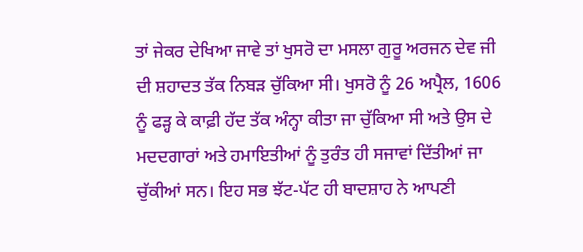ਤਾਂ ਜੇਕਰ ਦੇਖਿਆ ਜਾਵੇ ਤਾਂ ਖੁਸਰੋ ਦਾ ਮਸਲਾ ਗੁਰੂ ਅਰਜਨ ਦੇਵ ਜੀ ਦੀ ਸ਼ਹਾਦਤ ਤੱਕ ਨਿਬੜ ਚੁੱਕਿਆ ਸੀ। ਖੁਸਰੋ ਨੂੰ 26 ਅਪ੍ਰੈਲ, 1606 ਨੂੰ ਫੜ੍ਹ ਕੇ ਕਾਫ਼ੀ ਹੱਦ ਤੱਕ ਅੰਨ੍ਹਾ ਕੀਤਾ ਜਾ ਚੁੱਕਿਆ ਸੀ ਅਤੇ ਉਸ ਦੇ ਮਦਦਗਾਰਾਂ ਅਤੇ ਹਮਾਇਤੀਆਂ ਨੂੰ ਤੁਰੰਤ ਹੀ ਸਜਾਵਾਂ ਦਿੱਤੀਆਂ ਜਾ ਚੁੱਕੀਆਂ ਸਨ। ਇਹ ਸਭ ਝੱਟ-ਪੱਟ ਹੀ ਬਾਦਸ਼ਾਹ ਨੇ ਆਪਣੀ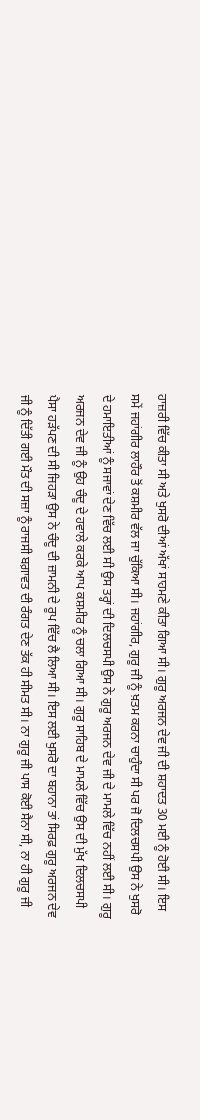ਹਾਜ਼ਰੀ ਵਿੱਚ ਕੀਤਾ ਸੀ ਅਤੇ ਖੁਸਰੋ ਦੀਆਂ ਅੱਖਾਂ ਸਾਹਮਣੇ ਕੀਤਾ ਗਿਆ ਸੀ। ਗੁਰੂ ਅਰਜਨ ਦੇਵ ਜੀ ਦੀ ਸ਼ਹਾਦਤ 30 ਮਈ ਨੂੰ ਹੋਈ ਸੀ। ਇਸ ਸਮੇਂ ਜਹਾਂਗੀਰ ਲਾਹੌਰ ਤੋਂ ਕਸ਼ਮੀਰ ਵੱਲ ਜਾ ਚੁੱਕਿਆ ਸੀ। ਜਹਾਂਗੀਰ, ਗੁਰੂ ਜੀ ਨੂੰ ਖ਼ਤਮ ਕਰਨਾ ਚਾਹੁੰਦਾ ਸੀ ਪਰ ਜੋ ਦਿਲਚਸਪੀ ਉਸ ਨੇ ਖੁਸਰੋ ਦੇ ਹਮਾਇਤੀਆਂ ਨੂੰ ਸਜਾਵਾਂ ਦੇਣ ਵਿੱਚ ਲਈ ਸੀ ਉਸ ਤਰ੍ਹਾਂ ਦੀ ਦਿਲਚਸਪੀ ਉਸ ਨੇ ਗੁਰੂ ਅਰਜਨ ਦੇਵ ਜੀ ਦੇ ਮਾਮਲੇ ਵਿੱਚ ਨਹੀਂ ਲਈ ਸੀ। ਗੁਰੂ ਅਰਜਨ ਦੇਵ ਜੀ ਨੂੰ ਉਹ ਚੰਦੂ ਦੇ ਹਵਾਲੇ ਕਰਕੇ ਆਪ ਕਸ਼ਮੀਰ ਨੂੰ ਚਲਾ ਗਿਆ ਸੀ। ਗੁਰੂ ਸਾਹਿਬ ਦੇ ਮਾਮਲੇ ਵਿੱਚ ਉਸ ਦੀ ਮੁੱਖ ਦਿਲਚਸਪੀ ਪੈਸਾ ਹੜੱਪਣ ਦੀ ਸੀ ਜਿਹੜਾ ਉਸ ਨੇ ਚੰਦੂ ਦੀ ਜ਼ਾਮਨੀ ਦੇ ਰੂਪ ਵਿੱਚ ਲੈ ਲਿਆ ਸੀ। ਇਸ ਲਈ ਖੁਸਰੋ ਦਾ ਬਹਾਨਾ ਤਾਂ ਸਿਰਫ਼ ਗੁਰੂ ਅਰਜਨ ਦੇਵ ਜੀ ਨੂੰ ਦਿੱਤੀ ਗਈ ਮੌਤ ਦੀ ਸਜ਼ਾ ਨੂੰ ਰਾਜਸੀ ਬਗ਼ਾਵਤ ਦੀ ਰੰਗਤ ਦੇਣ ਤੱਕ ਹੀ ਸੀਮਤ ਸੀ। ਨਾ ਗੁਰੂ ਜੀ ਪਾਸ ਕੋਈ ਸੈਨਾ ਸੀ, ਨਾ ਹੀ ਗੁਰੂ ਜੀ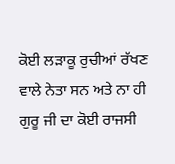ਕੋਈ ਲੜਾਕੂ ਰੁਚੀਆਂ ਰੱਖਣ ਵਾਲੇ ਨੇਤਾ ਸਨ ਅਤੇ ਨਾ ਹੀ ਗੁਰੂ ਜੀ ਦਾ ਕੋਈ ਰਾਜਸੀ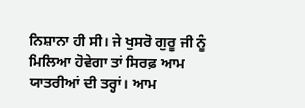ਨਿਸ਼ਾਨਾ ਹੀ ਸੀ। ਜੇ ਖੁਸਰੋ ਗੁਰੂ ਜੀ ਨੂੰ ਮਿਲਿਆ ਹੋਵੇਗਾ ਤਾਂ ਸਿਰਫ਼ ਆਮ ਯਾਤਰੀਆਂ ਦੀ ਤਰ੍ਹਾਂ। ਆਮ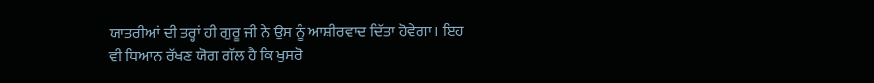ਯਾਤਰੀਆਂ ਦੀ ਤਰ੍ਹਾਂ ਹੀ ਗੁਰੂ ਜੀ ਨੇ ਉਸ ਨੂੰ ਆਸ਼ੀਰਵਾਦ ਦਿੱਤਾ ਹੋਵੇਗਾ। ਇਹ ਵੀ ਧਿਆਨ ਰੱਖਣ ਯੋਗ ਗੱਲ ਹੈ ਕਿ ਖੁਸਰੋ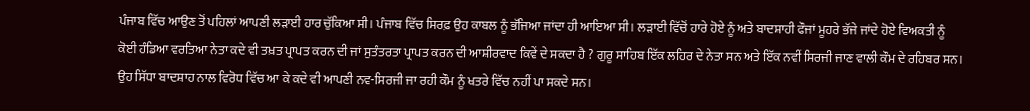ਪੰਜਾਬ ਵਿੱਚ ਆਉਣ ਤੋਂ ਪਹਿਲਾਂ ਆਪਣੀ ਲੜਾਈ ਹਾਰ ਚੁੱਕਿਆ ਸੀ। ਪੰਜਾਬ ਵਿੱਚ ਸਿਰਫ਼ ਉਹ ਕਾਬਲ ਨੂੰ ਭੱਜਿਆ ਜਾਂਦਾ ਹੀ ਆਇਆ ਸੀ। ਲੜਾਈ ਵਿੱਚੋਂ ਹਾਰੇ ਹੋਏ ਨੂੰ ਅਤੇ ਬਾਦਸ਼ਾਹੀ ਫੌਜਾਂ ਮੂਹਰੇ ਭੱਜੇ ਜਾਂਦੇ ਹੋਏ ਵਿਅਕਤੀ ਨੂੰ ਕੋਈ ਹੰਡਿਆ ਵਰਤਿਆ ਨੇਤਾ ਕਦੇ ਵੀ ਤਖ਼ਤ ਪ੍ਰਾਪਤ ਕਰਨ ਦੀ ਜਾਂ ਸੁਤੰਤਰਤਾ ਪ੍ਰਾਪਤ ਕਰਨ ਦੀ ਆਸ਼ੀਰਵਾਦ ਕਿਵੇਂ ਦੇ ਸਕਦਾ ਹੈ ? ਗੁਰੂ ਸਾਹਿਬ ਇੱਕ ਲਹਿਰ ਦੇ ਨੇਤਾ ਸਨ ਅਤੇ ਇੱਕ ਨਵੀਂ ਸਿਰਜੀ ਜਾਣ ਵਾਲੀ ਕੌਮ ਦੇ ਰਹਿਬਰ ਸਨ। ਉਹ ਸਿੱਧਾ ਬਾਦਸ਼ਾਹ ਨਾਲ ਵਿਰੋਧ ਵਿੱਚ ਆ ਕੇ ਕਦੇ ਵੀ ਆਪਣੀ ਨਵ-ਸਿਰਜੀ ਜਾ ਰਹੀ ਕੌਮ ਨੂੰ ਖਤਰੇ ਵਿੱਚ ਨਹੀਂ ਪਾ ਸਕਦੇ ਸਨ।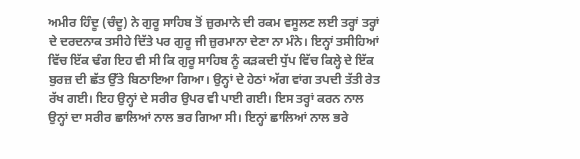ਅਮੀਰ ਹਿੰਦੂ (ਚੰਦੂ) ਨੇ ਗੁਰੂ ਸਾਹਿਬ ਤੋਂ ਜ਼ੁਰਮਾਨੇ ਦੀ ਰਕਮ ਵਸੂਲਣ ਲਈ ਤਰ੍ਹਾਂ ਤਰ੍ਹਾਂ ਦੇ ਦਰਦਨਾਕ ਤਸੀਹੇ ਦਿੱਤੇ ਪਰ ਗੁਰੂ ਜੀ ਜ਼ੁਰਮਾਨਾ ਦੇਣਾ ਨਾ ਮੰਨੇ। ਇਨ੍ਹਾਂ ਤਸੀਹਿਆਂ ਵਿੱਚ ਇੱਕ ਢੰਗ ਇਹ ਵੀ ਸੀ ਕਿ ਗੁਰੂ ਸਾਹਿਬ ਨੂੰ ਕੜਕਦੀ ਧੁੱਪ ਵਿੱਚ ਕਿਲ੍ਹੇ ਦੇ ਇੱਕ ਬੁਰਜ਼ ਦੀ ਛੱਤ ਉੱਤੇ ਬਿਠਾਇਆ ਗਿਆ। ਉਨ੍ਹਾਂ ਦੇ ਹੇਠਾਂ ਅੱਗ ਵਾਂਗ ਤਪਦੀ ਤੱਤੀ ਰੇਤ ਰੱਖ ਗਈ। ਇਹ ਉਨ੍ਹਾਂ ਦੇ ਸਰੀਰ ਉਪਰ ਵੀ ਪਾਈ ਗਈ। ਇਸ ਤਰ੍ਹਾਂ ਕਰਨ ਨਾਲ ਉਨ੍ਹਾਂ ਦਾ ਸਰੀਰ ਛਾਲਿਆਂ ਨਾਲ ਭਰ ਗਿਆ ਸੀ। ਇਨ੍ਹਾਂ ਛਾਲਿਆਂ ਨਾਲ ਭਰੇ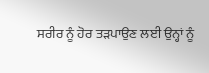ਸਰੀਰ ਨੂੰ ਹੋਰ ਤੜਪਾਉਣ ਲਈ ਉਨ੍ਹਾਂ ਨੂੰ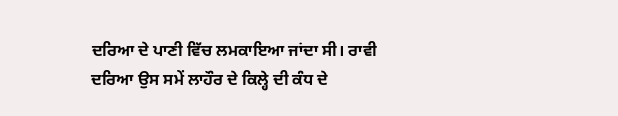ਦਰਿਆ ਦੇ ਪਾਣੀ ਵਿੱਚ ਲਮਕਾਇਆ ਜਾਂਦਾ ਸੀ। ਰਾਵੀ ਦਰਿਆ ਉਸ ਸਮੇਂ ਲਾਹੌਰ ਦੇ ਕਿਲ੍ਹੇ ਦੀ ਕੰਧ ਦੇ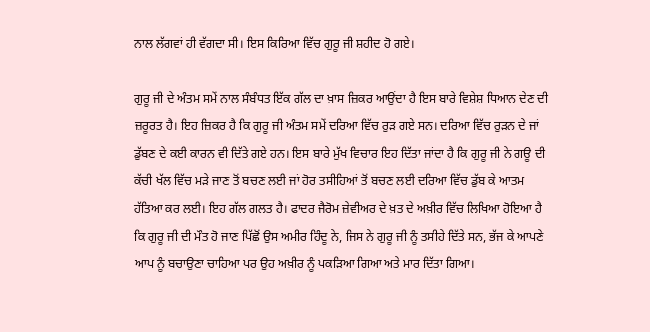ਨਾਲ ਲੱਗਵਾਂ ਹੀ ਵੱਗਦਾ ਸੀ। ਇਸ ਕਿਰਿਆ ਵਿੱਚ ਗੁਰੂ ਜੀ ਸ਼ਹੀਦ ਹੋ ਗਏ।

ਗੁਰੂ ਜੀ ਦੇ ਅੰਤਮ ਸਮੇਂ ਨਾਲ ਸੰਬੰਧਤ ਇੱਕ ਗੱਲ ਦਾ ਖ਼ਾਸ ਜ਼ਿਕਰ ਆਉਂਦਾ ਹੈ ਇਸ ਬਾਰੇ ਵਿਸ਼ੇਸ਼ ਧਿਆਨ ਦੇਣ ਦੀ ਜ਼ਰੂਰਤ ਹੈ। ਇਹ ਜ਼ਿਕਰ ਹੈ ਕਿ ਗੁਰੂ ਜੀ ਅੰਤਮ ਸਮੇਂ ਦਰਿਆ ਵਿੱਚ ਰੁੜ ਗਏ ਸਨ। ਦਰਿਆ ਵਿੱਚ ਰੁੜਨ ਦੇ ਜਾਂ ਡੁੱਬਣ ਦੇ ਕਈ ਕਾਰਨ ਵੀ ਦਿੱਤੇ ਗਏ ਹਨ। ਇਸ ਬਾਰੇ ਮੁੱਖ ਵਿਚਾਰ ਇਹ ਦਿੱਤਾ ਜਾਂਦਾ ਹੈ ਕਿ ਗੁਰੂ ਜੀ ਨੇ ਗਊ ਦੀ ਕੱਚੀ ਖੱਲ ਵਿੱਚ ਮੜੇ ਜਾਣ ਤੋਂ ਬਚਣ ਲਈ ਜਾਂ ਹੋਰ ਤਸੀਹਿਆਂ ਤੋਂ ਬਚਣ ਲਈ ਦਰਿਆ ਵਿੱਚ ਡੁੱਬ ਕੇ ਆਤਮ ਹੱਤਿਆ ਕਰ ਲਈ। ਇਹ ਗੱਲ ਗਲਤ ਹੈ। ਫਾਦਰ ਜੈਰੋਮ ਜ਼ੇਵੀਅਰ ਦੇ ਖ਼ਤ ਦੇ ਅਖ਼ੀਰ ਵਿੱਚ ਲਿਖਿਆ ਹੋਇਆ ਹੈ ਕਿ ਗੁਰੂ ਜੀ ਦੀ ਮੌਤ ਹੋ ਜਾਣ ਪਿੱਛੋਂ ਉਸ ਅਮੀਰ ਹਿੰਦੂ ਨੇ, ਜਿਸ ਨੇ ਗੁਰੂ ਜੀ ਨੂੰ ਤਸੀਹੇ ਦਿੱਤੇ ਸਨ, ਭੱਜ ਕੇ ਆਪਣੇ ਆਪ ਨੂੰ ਬਚਾਉਣਾ ਚਾਹਿਆ ਪਰ ਉਹ ਅਖ਼ੀਰ ਨੂੰ ਪਕੜਿਆ ਗਿਆ ਅਤੇ ਮਾਰ ਦਿੱਤਾ ਗਿਆ।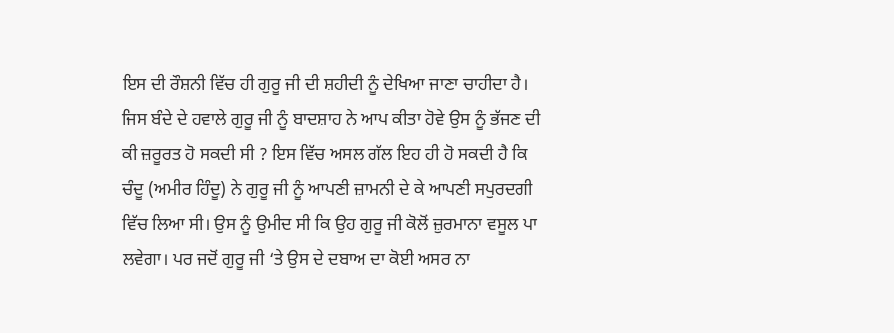ਇਸ ਦੀ ਰੌਸ਼ਨੀ ਵਿੱਚ ਹੀ ਗੁਰੂ ਜੀ ਦੀ ਸ਼ਹੀਦੀ ਨੂੰ ਦੇਖਿਆ ਜਾਣਾ ਚਾਹੀਦਾ ਹੈ। ਜਿਸ ਬੰਦੇ ਦੇ ਹਵਾਲੇ ਗੁਰੂ ਜੀ ਨੂੰ ਬਾਦਸ਼ਾਹ ਨੇ ਆਪ ਕੀਤਾ ਹੋਵੇ ਉਸ ਨੂੰ ਭੱਜਣ ਦੀ ਕੀ ਜ਼ਰੂਰਤ ਹੋ ਸਕਦੀ ਸੀ ? ਇਸ ਵਿੱਚ ਅਸਲ ਗੱਲ ਇਹ ਹੀ ਹੋ ਸਕਦੀ ਹੈ ਕਿ ਚੰਦੂ (ਅਮੀਰ ਹਿੰਦੂ) ਨੇ ਗੁਰੂ ਜੀ ਨੂੰ ਆਪਣੀ ਜ਼ਾਮਨੀ ਦੇ ਕੇ ਆਪਣੀ ਸਪੁਰਦਗੀ ਵਿੱਚ ਲਿਆ ਸੀ। ਉਸ ਨੂੰ ਉਮੀਦ ਸੀ ਕਿ ਉਹ ਗੁਰੂ ਜੀ ਕੋਲੋਂ ਜ਼ੁਰਮਾਨਾ ਵਸੂਲ ਪਾ ਲਵੇਗਾ। ਪਰ ਜਦੋਂ ਗੁਰੂ ਜੀ ‘ਤੇ ਉਸ ਦੇ ਦਬਾਅ ਦਾ ਕੋਈ ਅਸਰ ਨਾ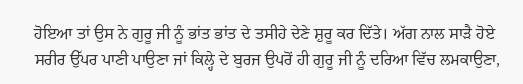ਹੋਇਆ ਤਾਂ ਉਸ ਨੇ ਗੁਰੂ ਜੀ ਨੂੰ ਭਾਂਤ ਭਾਂਤ ਦੇ ਤਸੀਹੇ ਦੇਣੇ ਸ਼ੁਰੂ ਕਰ ਦਿੱਤੇ। ਅੱਗ ਨਾਲ ਸਾੜੈ ਹੋਏ ਸਰੀਰ ਉੱਪਰ ਪਾਣੀ ਪਾਉਣਾ ਜਾਂ ਕਿਲ੍ਹੇ ਦੇ ਬੁਰਜ ਉਪਰੋਂ ਹੀ ਗੁਰੂ ਜੀ ਨੂੰ ਦਰਿਆ ਵਿੱਚ ਲਮਕਾਉਣਾ,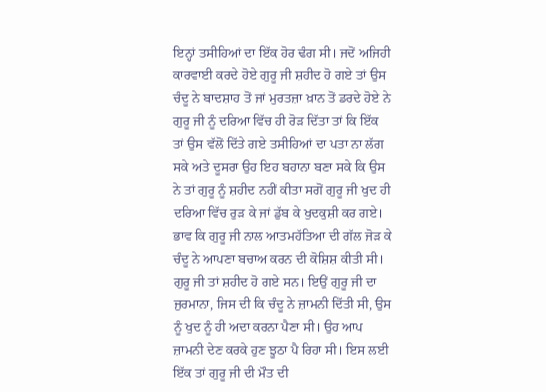ਇਨ੍ਹਾਂ ਤਸੀਹਿਆਂ ਦਾ ਇੱਕ ਹੋਰ ਢੰਗ ਸੀ। ਜਦੋਂ ਅਜਿਹੀ ਕਾਰਵਾਈ ਕਰਦੇ ਹੋਏ ਗੁਰੂ ਜੀ ਸ਼ਹੀਦ ਹੋ ਗਏ ਤਾਂ ਉਸ ਚੰਦੂ ਨੇ ਬਾਦਸ਼ਾਹ ਤੋਂ ਜਾਂ ਮੁਰਤਜ਼ਾ ਖ਼ਾਨ ਤੋਂ ਡਰਦੇ ਹੋਏ ਨੇ ਗੁਰੂ ਜੀ ਨੂੰ ਦਰਿਆ ਵਿੱਚ ਹੀ ਰੋੜ ਦਿੱਤਾ ਤਾਂ ਕਿ ਇੱਕ ਤਾਂ ਉਸ ਵੱਲੋਂ ਦਿੱਤੇ ਗਏ ਤਸੀਹਿਆਂ ਦਾ ਪਤਾ ਨਾ ਲੱਗ ਸਕੇ ਅਤੇ ਦੂਸਰਾ ਉਹ ਇਹ ਬਹਾਨਾ ਬਣਾ ਸਕੇ ਕਿ ਉਸ ਨੇ ਤਾਂ ਗੁਰੂ ਨੂੰ ਸ਼ਹੀਦ ਨਹੀਂ ਕੀਤਾ ਸਗੋਂ ਗੁਰੂ ਜੀ ਖੁਦ ਹੀ ਦਰਿਆ ਵਿੱਚ ਰੁੜ ਕੇ ਜਾਂ ਡੁੱਬ ਕੇ ਖੁਦਕੁਸ਼ੀ ਕਰ ਗਏ। ਭਾਵ ਕਿ ਗੁਰੂ ਜੀ ਨਾਲ ਆਤਮਹੱਤਿਆ ਦੀ ਗੱਲ ਜੋੜ ਕੇ ਚੰਦੂ ਨੇ ਆਪਣਾ ਬਚਾਅ ਕਰਨ ਦੀ ਕੋਸ਼ਿਸ਼ ਕੀਤੀ ਸੀ। ਗੁਰੂ ਜੀ ਤਾਂ ਸ਼ਹੀਦ ਹੋ ਗਏ ਸਨ। ਇਉਂ ਗੁਰੂ ਜੀ ਦਾ ਜੁਰਮਾਨਾ, ਜਿਸ ਦੀ ਕਿ ਚੰਦੂ ਨੇ ਜ਼ਾਮਨੀ ਦਿੱਤੀ ਸੀ, ਉਸ ਨੂੰ ਖੁਦ ਨੂੰ ਹੀ ਅਦਾ ਕਰਨਾ ਪੈਣਾ ਸੀ। ਉਹ ਆਪ ਜ਼ਾਮਨੀ ਦੇਣ ਕਰਕੇ ਹੁਣ ਝੂਠਾ ਪੈ ਰਿਹਾ ਸੀ। ਇਸ ਲਈ ਇੱਕ ਤਾਂ ਗੁਰੂ ਜੀ ਦੀ ਮੌਤ ਦੀ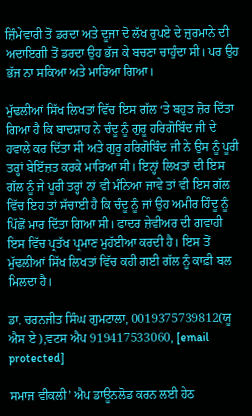ਜ਼ਿੰਮੇਵਾਰੀ ਤੋਂ ਡਰਦਾ ਅਤੇ ਦੂਜਾ ਦੋ ਲੱਖ ਰੁਪਏ ਦੇ ਜ਼ੁਰਮਾਨੇ ਦੀ ਅਦਾਇਗੀ ਤੋਂ ਡਰਦਾ ਉਹ ਭੱਜ ਕੇ ਬਚਣਾ ਚਾਹੁੰਦਾ ਸੀ। ਪਰ ਉਹ ਭੱਜ ਨਾ ਸਕਿਆ ਅਤੇ ਮਾਰਿਆ ਗਿਆ।

ਮੁੱਢਲੀਆਂ ਸਿੱਖ ਲਿਖਤਾਂ ਵਿੱਚ ਇਸ ਗੱਲ ‘ਤੇ ਬਹੁਤ ਜ਼ੋਰ ਦਿੱਤਾ ਗਿਆ ਹੈ ਕਿ ਬਾਦਸ਼ਾਹ ਨੇ ਚੰਦੂ ਨੂੰ ਗੁਰੂ ਹਰਿਗੋਬਿੰਦ ਜੀ ਦੇ ਹਵਾਲੇ ਕਰ ਦਿੱਤਾ ਸੀ ਅਤੇ ਗੁਰੂ ਹਰਿਗੋਬਿੰਦ ਜੀ ਨੇ ਉਸ ਨੂੰ ਪੂਰੀ ਤਰ੍ਹਾਂ ਬੇਇੱਜ਼ਤ ਕਰਕੇ ਮਾਰਿਆ ਸੀ। ਇਨ੍ਹਾਂ ਲਿਖਤਾਂ ਦੀ ਇਸ ਗੱਲ ਨੂੰ ਜੇ ਪੂਰੀ ਤਰ੍ਹਾਂ ਨਾਂ ਵੀ ਮੰਨਿਆ ਜਾਵੇ ਤਾਂ ਵੀ ਇਸ ਗੱਲ ਵਿੱਚ ਇਹ ਤਾਂ ਸੱਚਾਈ ਹੈ ਕਿ ਚੰਦੂ ਨੂੰ ਜਾਂ ਉਹ ਅਮੀਰ ਹਿੰਦੂ ਨੂੰ ਪਿੱਛੋਂ ਮਾਰ ਦਿੱਤਾ ਗਿਆ ਸੀ। ਫਾਦਰ ਜ਼ੇਵੀਅਰ ਦੀ ਗਵਾਹੀ ਇਸ ਵਿੱਚ ਪ੍ਰਤੱਖ ਪ੍ਰਮਾਣ ਮੁਹੱਈਆ ਕਰਦੀ ਹੈ। ਇਸ ਤੋਂ ਮੁੱਢਲੀਆਂ ਸਿੱਖ ਲਿਖਤਾਂ ਵਿੱਚ ਕਹੀ ਗਈ ਗੱਲ ਨੂੰ ਕਾਫ਼ੀ ਬਲ ਮਿਲਦਾ ਹੈ।

ਡਾ. ਚਰਨਜੀਤ ਸਿੰਘ ਗੁਮਟਾਲਾ, 0019375739812(ਯੂ ਐਸ ਏ ),ਵਟਸ ਐਪ 919417533060, [email protected]

ਸਮਾਜ ਵੀਕਲੀ’ ਐਪ ਡਾਊਨਲੋਡ ਕਰਨ ਲਈ ਹੇਠ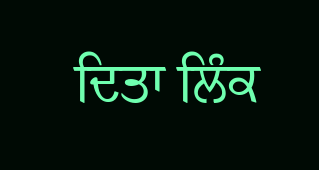ਦਿਤਾ ਲਿੰਕ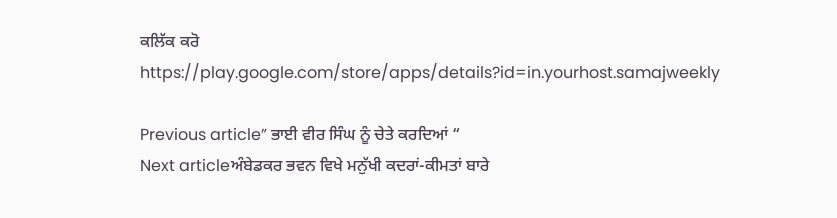ਕਲਿੱਕ ਕਰੋ
https://play.google.com/store/apps/details?id=in.yourhost.samajweekly

Previous article” ਭਾਈ ਵੀਰ ਸਿੰਘ ਨੂੰ ਚੇਤੇ ਕਰਦਿਆਂ “
Next articleਅੰਬੇਡਕਰ ਭਵਨ ਵਿਖੇ ਮਨੁੱਖੀ ਕਦਰਾਂ-ਕੀਮਤਾਂ ਬਾਰੇ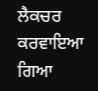ਲੈਕਚਰ ਕਰਵਾਇਆ ਗਿਆ